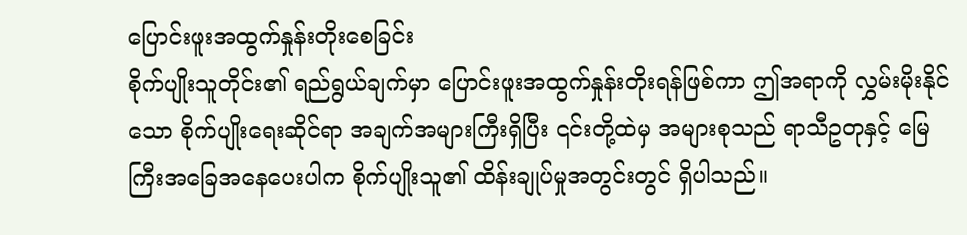ပြောင်းဖူးအထွက်နှုန်းတိုးစေခြင်း
စိုက်ပျိုးသူတိုင်း၏ ရည်ရွယ်ချက်မှာ ပြောင်းဖူးအထွက်နှုန်းတိုးရန်ဖြစ်ကာ ဤအရာကို လွှမ်းမိုးနိုင်သော စိုက်ပျိုးရေးဆိုင်ရာ အချက်အများကြီးရှိပြီး ၎င်းတို့ထဲမှ အများစုသည် ရာသီဥတုနှင့် မြေကြီးအခြေအနေပေးပါက စိုက်ပျိုးသူ၏ ထိန်းချုပ်မှုအတွင်းတွင် ရှိပါသည်။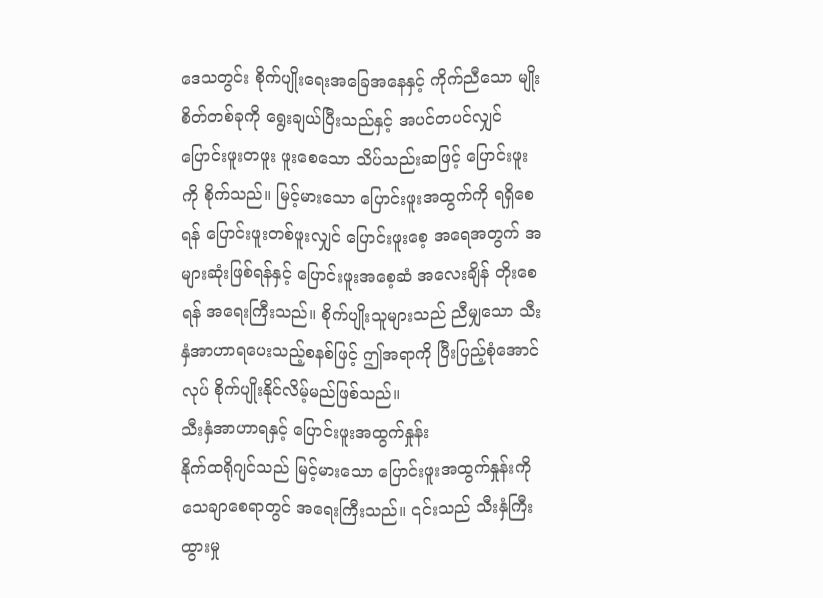ဒေသတွင်း စိုက်ပျိုးရေးအခြေအနေနှင့် ကိုက်ညီသော မျိုးစိတ်တစ်ခုကို ရွေးချယ်ပြီးသည်နှင့် အပင်တပင်လျှင် ပြောင်းဖူးတဖူး ဖူးစေသော သိပ်သည်းဆဖြင့် ပြောင်းဖူးကို စိုက်သည်။ မြင့်မားသော ပြောင်းဖူးအထွက်ကို ရရှိစေရန် ပြောင်းဖူးတစ်ဖူးလျှင် ပြောင်းဖူးစေ့ အရေအတွက် အများဆုံးဖြစ်ရန်နှင့် ပြောင်းဖူးအစေ့ဆံ အလေးချိန် တိုးစေရန် အရေးကြီးသည်။ စိုက်ပျိုးသူများသည် ညီမျှသော သီးနှံအာဟာရပေးသည့်စနစ်ဖြင့် ဤအရာကို ပြီးပြည့်စုံအောင်လုပ် စိုက်ပျိုးနိုင်လိမ့်မည်ဖြစ်သည်။
သီးနှံအာဟာရနှင့် ပြောင်းဖူးအထွက်နှုန်း
နိုက်ထရိုဂျင်သည် မြင့်မားသော ပြောင်းဖူးအထွက်နှုန်းကို သေချာစေရာတွင် အရေးကြီးသည်။ ၎င်းသည် သီးနှံကြီးထွားမှု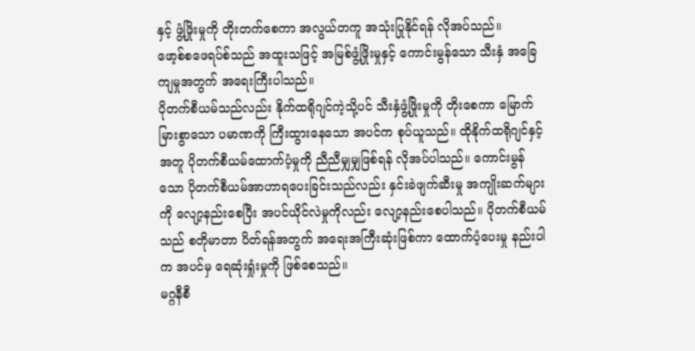နှင့် ဖွံ့ဖြိုးမှုကို တိုးတက်စေကာ အလွယ်တကူ အသုံးပြုနိုင်ရန် လိုအပ်သည်။
ဖော့စ်စဖေရပ်စ်သည် အထူးသဖြင့် အမြစ်ဖွံ့ဖြိုးမှုနှင့် ကောင်းမွန်သော သီးနှံ အခြေကျမှုအတွက် အရေးကြီးပါသည်။
ပိုတက်စီယမ်သည်လည်း နိုက်ထရိုဂျင်ကဲ့သို့ပင် သီးနှံဖွံ့ဖြိုးမှုကို တိုးစေကာ မြောက်မြားစွာသော ပမာဏကို ကြီးထွားနေသော အပင်က စုပ်ယူသည်။ ထိုနိုက်ထရိုဂျင်နှင့်အတူ ပိုတက်စီယမ်ထောက်ပံ့မှုကို ညီညီမျှမျှဖြစ်ရန် လိုအပ်ပါသည်။ ကောင်းမွန်သော ပိုတက်စီယမ်အာဟာရပေးခြင်းသည်လည်း နှင်းခဲဖျက်ဆီးမှု အကျိုးဆက်များကို လျော့နည်းစေပြီး အပင်ယိုင်လဲမှုကိုလည်း လျော့နည်းစေပါသည်။ ပိုတက်စီယမ်သည် စတိုမာတာ ပိတ်ရန်အတွက် အရေးအကြီးဆုံးဖြစ်ကာ ထောက်ပံ့ပေးမှု နည်းပါက အပင်မှ ရေဆုံးရှုံးမှုကို ဖြစ်စေသည်။
မဂ္ဂနီစီ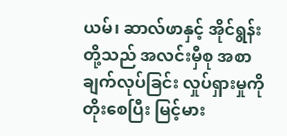ယမ်၊ ဆာလ်ဖာနှင့် အိုင်ရွန်းတို့သည် အလင်းမှီစု အစာချက်လုပ်ခြင်း လှုပ်ရှားမှုကို တိုးစေပြီး မြင့်မား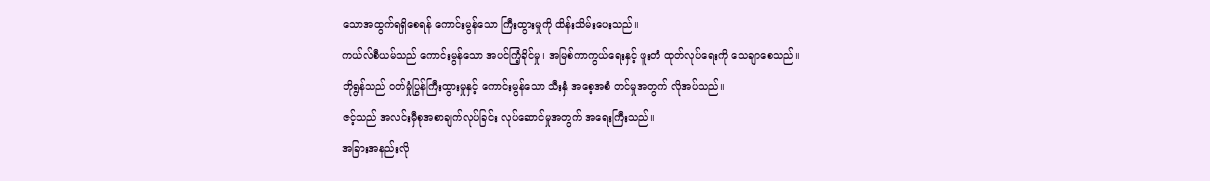သောအထွက်ရရှိစေရန် ကောင်းမွန်သော ကြီးထွားမှုကို ထိန်းသိမ်းပေးသည်။
ကယ်လ်စီယမ်သည် ကောင်းမွန်သော အပင်ကြံ့ခိုင်မှု၊ အမြစ်ကာကွယ်ရေးနှင့် ဖူးတံ ထုတ်လုပ်ရေးကို သေချာစေသည်။
ဘိုရွန်သည် ဝတ်မှုံပြွန်ကြီးထွားမှုနှင့် ကောင်းမွန်သော သီးနှံ အစေ့အစံ တင်မှုအတွက် လိုအပ်သည်။
ဇင့်သည် အလင်းမှီစုအစာချက်လုပ်ခြင်း လုပ်ဆောင်မှုအတွက် အရေးကြီးသည်။
အခြားအနည်းလို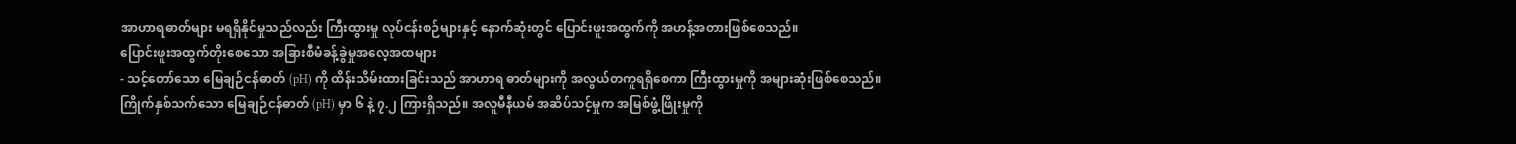အာဟာရဓာတ်များ မရရှိနိုင်မှုသည်လည်း ကြီးထွားမှု လုပ်ငန်းစဉ်များနှင့် နောက်ဆုံးတွင် ပြောင်းဖူးအထွက်ကို အဟန့်အတားဖြစ်စေသည်။
ပြောင်းဖူးအထွက်တိုးစေသော အခြားစီမံခန့်ခွဲမှုအလေ့အထများ
- သင့်တော်သော မြေချဉ်ငန်ဓာတ် (pH) ကို ထိန်းသိမ်းထားခြင်းသည် အာဟာရ ဓာတ်များကို အလွယ်တကူရရှိစေကာ ကြီးထွားမှုကို အများဆုံးဖြစ်စေသည်။ ကြိုက်နှစ်သက်သော မြေချဉ်ငန်ဓာတ် (pH) မှာ ၆ နဲ့ ၇.၂ ကြားရှိသည်။ အလူမီနီယမ် အဆိပ်သင့်မှုက အမြစ်ဖွံ့ဖြိုးမှုကို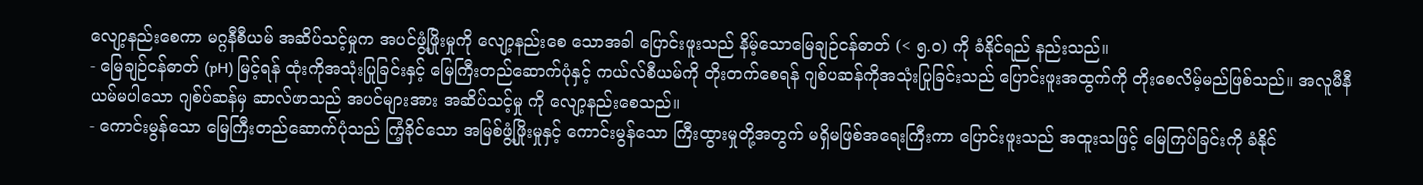လျော့နည်းစေကာ မဂ္ဂနီစီယမ် အဆိပ်သင့်မှုက အပင်ဖွံ့ဖြိုးမှုကို လျော့နည်းစေ သောအခါ ပြောင်းဖူးသည် နိမ့်သောမြေချဉ်ငန်ဓာတ် (< ၅.၀) ကို ခံနိုင်ရည် နည်းသည်။
- မြေချဉ်ငန်ဓာတ် (pH) မြင့်ရန် ထုံးကိုအသုံးပြုခြင်းနှင့် မြေကြီးတည်ဆောက်ပုံနှင့် ကယ်လ်စီယမ်ကို တိုးတက်စေရန် ဂျစ်ပဆန်ကိုအသုံးပြုခြင်းသည် ပြောင်းဖူးအထွက်ကို တိုးစေလိမ့်မည်ဖြစ်သည်။ အလူမီနီယမ်မပါသော ဂျစ်ပ်ဆန်မှ ဆာလ်ဖာသည် အပင်များအား အဆိပ်သင့်မှု ကို လျော့နည်းစေသည်။
- ကောင်းမွန်သော မြေကြီးတည်ဆောက်ပုံသည် ကြံ့ခိုင်သော အမြစ်ဖွံ့ဖြိုးမှုနှင့် ကောင်းမွန်သော ကြီးထွားမှုတို့အတွက် မရှိမဖြစ်အရေးကြီးကာ ပြောင်းဖူးသည် အထူးသဖြင့် မြေကြပ်ခြင်းကို ခံနိုင်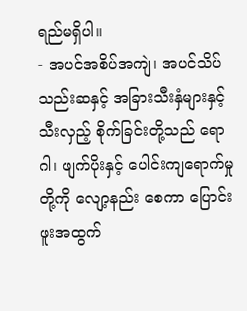ရည်မရှိပါ။
- အပင်အစိပ်အကျဲ၊ အပင်သိပ်သည်းဆနှင့် အခြားသီးနှံများနှင့် သီးလှည့် စိုက်ခြင်းတို့သည် ရောဂါ၊ ဖျက်ပိုးနှင့် ပေါင်းကျရောက်မှုတို့ကို လျော့နည်း စေကာ ပြောင်းဖူးအထွက်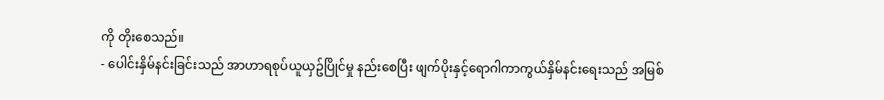ကို တိုးစေသည်။
- ပေါင်းနှိမ်နင်းခြင်းသည် အာဟာရစုပ်ယူယှဥ်ပြိုင်မှု နည်းစေပြီး ဖျက်ပိုးနှင့်ရောဂါကာကွယ်နှိမ်နင်းရေးသည် အမြစ်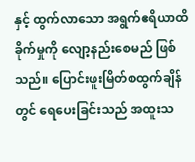နှင့် ထွက်လာသော အရွက်ဧရိယာထိခိုက်မှုကို လျော့နည်းစေမည် ဖြစ်သည်။ ပြောင်းဖူးမြိတ်စထွက်ချိန်တွင် ရေပေးခြင်းသည် အထူးသ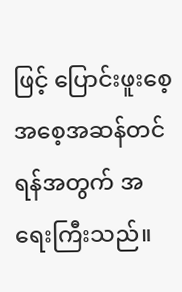ဖြင့် ပြောင်းဖူးစေ့ အစေ့အဆန်တင်ရန်အတွက် အရေးကြီးသည်။